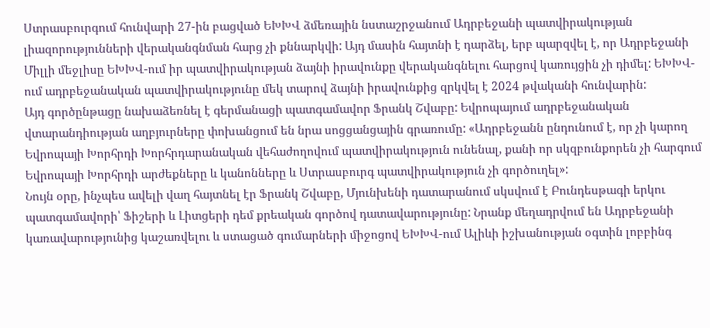Ստրասբուրգում հունվարի 27-ին բացված ԵԽԽՎ ձմեռային նստաշրջանում Ադրբեջանի պատվիրակության լիազորությունների վերականգնման հարց չի քննարկվի: Այդ մասին հայտնի է դարձել, երբ պարզվել է, որ Ադրբեջանի Միլլի մեջլիսը ԵԽԽՎ-ում իր պատվիրակության ձայնի իրավունքը վերականգնելու հարցով կառույցին չի դիմել: ԵԽԽՎ-ում ադրբեջանական պատվիրակությունը մեկ տարով ձայնի իրավունքից զրկվել է 2024 թվականի հունվարին:
Այդ գործընթացը նախաձեռնել է գերմանացի պատգամավոր Ֆրանկ Շվաբը: Եվրոպայում ադրբեջանական վտարանդիության աղբյուրները փոխանցում են նրա սոցցանցային գրառումը: «Ադրբեջանն ընդունում է, որ չի կարող Եվրոպայի Խորհրդի Խորհրդարանական վեհաժողովում պատվիրակություն ունենալ, քանի որ սկզբունքորեն չի հարգում Եվրոպայի Խորհրդի արժեքները և կանոնները և Ստրասբուրգ պատվիրակություն չի գործուղել»:
Նույն օրը, ինչպես ավելի վաղ հայտնել էր Ֆրանկ Շվաբը, Մյունխենի դատարանում սկսվում է Բունդեսթագի երկու պատգամավորի՝ Ֆիշերի և Լիտցերի դեմ քրեական գործով դատավարությունը: Նրանք մեղադրվում են Ադրբեջանի կառավարությունից կաշառվելու և ստացած գումարների միջոցով ԵԽԽՎ-ում Ալիևի իշխանության օգտին լոբբինգ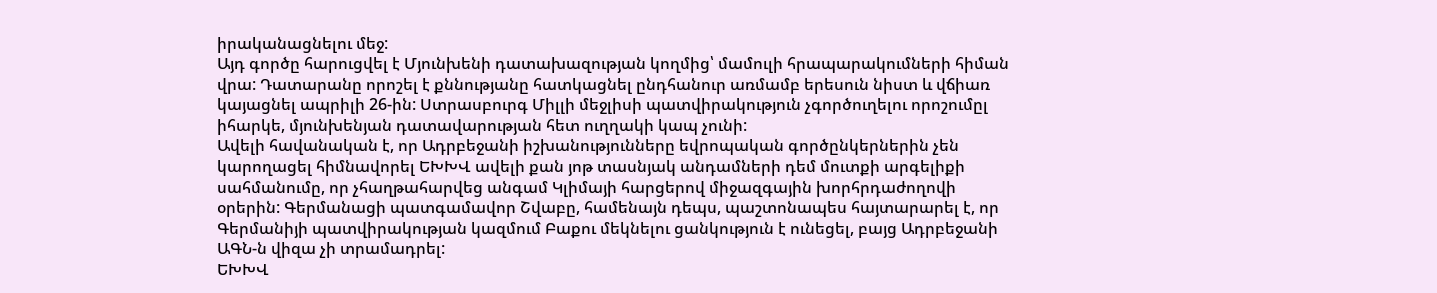իրականացնելու մեջ:
Այդ գործը հարուցվել է Մյունխենի դատախազության կողմից՝ մամուլի հրապարակումների հիման վրա: Դատարանը որոշել է քննությանը հատկացնել ընդհանուր առմամբ երեսուն նիստ և վճիառ կայացնել ապրիլի 26-ին: Ստրասբուրգ Միլլի մեջլիսի պատվիրակություն չգործուղելու որոշումըլ իհարկե, մյունխենյան դատավարության հետ ուղղակի կապ չունի:
Ավելի հավանական է, որ Ադրբեջանի իշխանությունները եվրոպական գործընկերներին չեն կարողացել հիմնավորել ԵԽԽՎ ավելի քան յոթ տասնյակ անդամների դեմ մուտքի արգելիքի սահմանումը, որ չհաղթահարվեց անգամ Կլիմայի հարցերով միջազգային խորհրդաժողովի օրերին: Գերմանացի պատգամավոր Շվաբը, համենայն դեպս, պաշտոնապես հայտարարել է, որ Գերմանիյի պատվիրակության կազմում Բաքու մեկնելու ցանկություն է ունեցել, բայց Ադրբեջանի ԱԳՆ-ն վիզա չի տրամադրել:
ԵԽԽՎ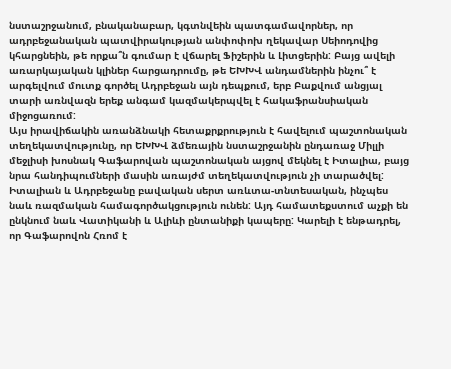նստաշրջանում, բնականաբար, կգտնվեին պատգամավորներ, որ ադրբեջանական պատվիրակության անփոփոխ ղեկավար Սեիոդովից կհարցնեին, թե որքա՞ն գումար է վճարել Ֆիշերին և Լիտցերին: Բայց ավելի առարկայական կլիներ հարցադրումը, թե ԵԽԽՎ անդամներին ինչու՞ է արգելվում մուտք գործել Ադրբեջան այն դեպքում, երբ Բաքվում անցյալ տարի առնվազն երեք անգամ կազմակերպվել է հակաֆրանսիական միջոցառում:
Այս իրավիճակին առանձնակի հետաքրքրություն է հավելում պաշտոնական տեղեկատվությունը, որ ԵԽԽՎ ձմեռային նստաշրջանին ընդառաջ Միլլի մեջլիսի խոսնակ Գաֆարովան պաշտոնական այցով մեկնել է Իտալիա, բայց նրա հանդիպումների մասին առայժմ տեղեկատվություն չի տարածվել:
Իտալիան և Ադրբեջանը բավական սերտ առևտա-տնտեսական, ինչպես նաև ռազմական համագործակցություն ունեն: Այդ համատեքստում աչքի են ընկնում նաև Վատիկանի և Ալիևի ընտանիքի կապերը: Կարելի է ենթադրել, որ Գաֆարովոն Հռոմ է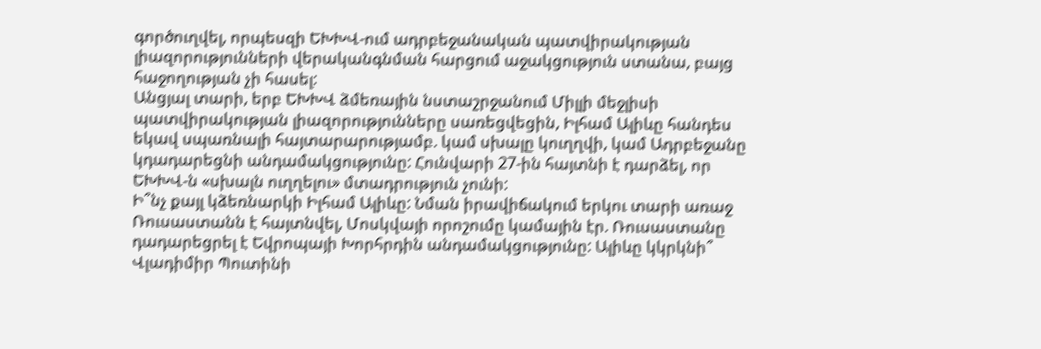գործուղվել, որպեսզի ԵԽԽՎ-ում ադրբեջանական պատվիրակության լիազորությունների վերականգնման հարցում աջակցություն ստանա, բայց հաջողության չի հասել:
Անցյալ տարի, երբ ԵԽԽՎ ձմեռային նստաշրջանում Միլլի մեջլիսի պատվիրակության լիազորությունները սառեցվեցին, Իլհամ Ալիևը հանդես եկավ սպառնալի հայտարարությամբ. կամ սխալը կուղղվի, կամ Ադրբեջանը կդադարեցնի անդամակցությունը: Հունվարի 27-ին հայտնի է դարձել, որ ԵԽԽՎ-ն «սխալն ուղղելու» մտադրություն չունի:
Ի՞նչ քայլ կձեռնարկի Իլհամ Ալիևը: Նման իրավիճակում երկու տարի առաջ Ռուսաստանն է հայտնվել, Մոսկվայի որոշումը կամային էր. Ռուսաստանը դադարեցրել է Եվրոպայի Խորհրդին անդամակցությունը: Ալիևը կկրկնի՞ Վլադիմիր Պուտինի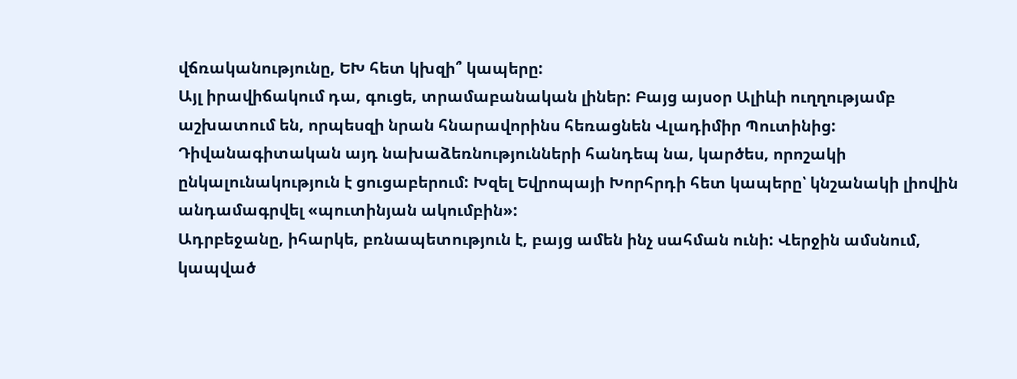վճռականությունը, ԵԽ հետ կխզի՞ կապերը:
Այլ իրավիճակում դա, գուցե, տրամաբանական լիներ: Բայց այսօր Ալիևի ուղղությամբ աշխատում են, որպեսզի նրան հնարավորինս հեռացնեն Վլադիմիր Պուտինից: Դիվանագիտական այդ նախաձեռնությունների հանդեպ նա, կարծես, որոշակի ընկալունակություն է ցուցաբերում: Խզել Եվրոպայի Խորհրդի հետ կապերը՝ կնշանակի լիովին անդամագրվել «պուտինյան ակումբին»:
Ադրբեջանը, իհարկե, բռնապետություն է, բայց ամեն ինչ սահման ունի: Վերջին ամսնում, կապված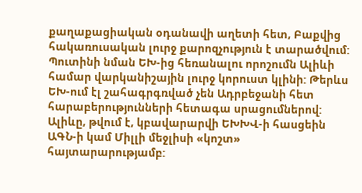քաղաքացիական օդանավի աղետի հետ, Բաքվից հակառուսական լուրջ քարոզչություն է տարածվում: Պուտինի նման ԵԽ-ից հեռանալու որոշումն Ալիևի համար վարկանիշային լուրջ կորուստ կլինի: Թերևս ԵԽ-ում էլ շահագրգռված չեն Ադրբեջանի հետ հարաբերությունների հետագա սրացումներով: Ալիևը, թվում է, կբավարարվի ԵԽԽՎ-ի հասցեին ԱԳՆ-ի կամ Միլլի մեջլիսի «կոշտ» հայտարարությամբ: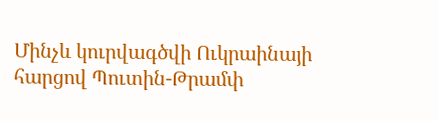Մինչև կուրվագծվի Ուկրաինայի հարցով Պուտին-Թրամփ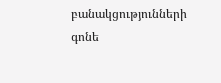բանակցությունների գոնե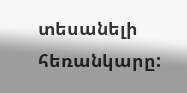տեսանելի հեռանկարը: